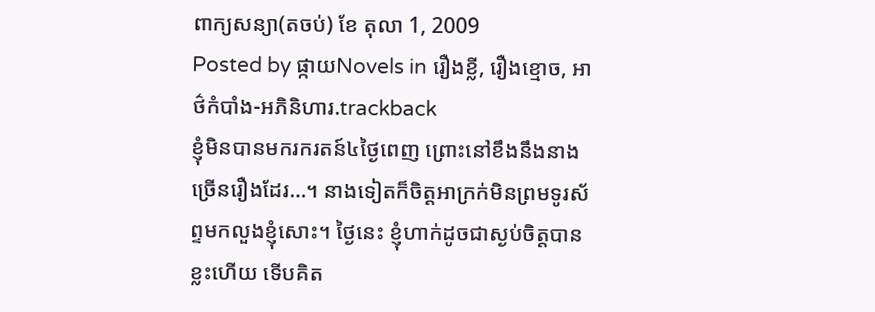ពាក្យសន្យា(តចប់) ខែ តុលា 1, 2009
Posted by ផ្កាយNovels in រឿងខ្លី, រឿងខ្មោច, អាថ៌កំបាំង-អភិនិហារ.trackback
ខ្ញុំមិនបានមករករតន៍៤ថ្ងៃពេញ ព្រោះនៅខឹងនឹងនាងច្រើនរឿងដែរ…។ នាងទៀតក៏ចិត្តអាក្រក់មិនព្រមទូរស័ព្ទមកលួងខ្ញុំសោះ។ ថ្ងៃនេះ ខ្ញុំហាក់ដូចជាស្ងប់ចិត្តបានខ្លះហើយ ទើបគិត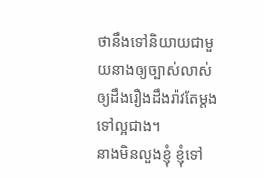ថានឹងទៅនិយាយជាមួយនាងឲ្យច្បាស់លាស់ ឲ្យដឹងរឿងដឹងរ៉ាវតែម្តងទៅល្អជាង។
នាងមិនលួងខ្ញុំ ខ្ញុំទៅ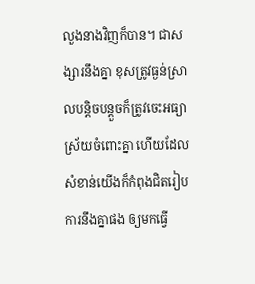លួងនាងវិញក៏បាន។ ជាសង្សារនឹងគ្នា ខុសត្រូវធ្ងន់ស្រាលបន្តិចបន្តួចក៏ត្រូវចេះអធ្យាស្រ័យចំពោះគ្នា ហើយដែលសំខាន់យើងក៏កំពុងជិតរៀបការនឹងគ្នាផង ឲ្យមកធ្វើ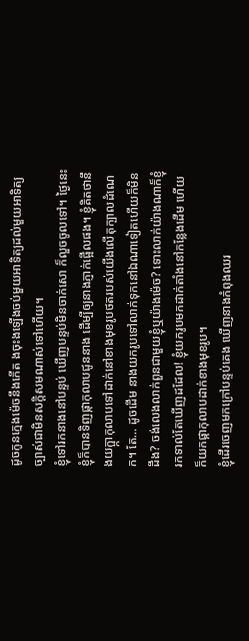ដូចកូនក្មេងម៉េចនឹងកើត ងចុះងឡើងចប់មួយអាទិត្យដល់មួយអាទិត្យ ច្បាស់ជាមិនសក្តិសមណាស់ទៅហើយ។
ខ្ញុំទៅរកនាងនៅបន្ទប់ ឃើញបន្ទប់មិនចាក់សោ ក៏លួចចូលទៅ។ ថ្ងៃនេះខ្ញុំក៏បានទិញផ្កាកុលាបជូននាង ដើម្បីឲ្យនាងភ្ញាក់ផ្អើលផង។ ខ្ញុំគិតថានឹងយក្ផ្កាកុលាបទៅដាក់នៅខាងមុខរូបថតរបស់យើងលើតុក្បាលដំណេក។ តែ… ដូចដើម នាងយករូបទៅលាក់ទុកនៅឯណាទៀតហើយក៏មិនដឹង? ចង់លេងលាក់ពួនជាមួយខ្ញុំឬយ៉ាងម៉េច? ទោះលាក់យ៉ាងណាក៏ខ្ញុំរកទាល់តែឃើញដដែល! ខ្ញុំយករូបមកដាក់តាំងនៅកន្លែងដើម ហើយក៏យកផ្កាកុលាបដាក់ខាងមុខរូប។
ខ្ញុំដើរចេញមកក្រៅបន្ទប់គេង ឃើញនាងកំពុងឈរ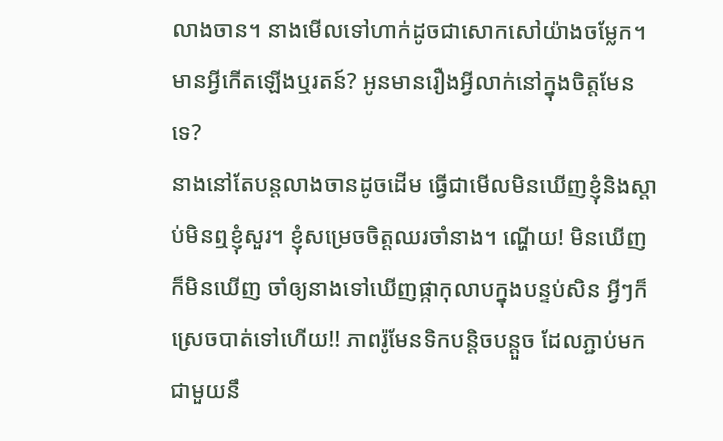លាងចាន។ នាងមើលទៅហាក់ដូចជាសោកសៅយ៉ាងចម្លែក។ មានអ្វីកើតឡើងឬរតន៍? អូនមានរឿងអ្វីលាក់នៅក្នុងចិត្តមែនទេ?
នាងនៅតែបន្តលាងចានដូចដើម ធ្វើជាមើលមិនឃើញខ្ញុំនិងស្តាប់មិនឮខ្ញុំសួរ។ ខ្ញុំសម្រេចចិត្តឈរចាំនាង។ ណ្ហើយ! មិនឃើញក៏មិនឃើញ ចាំឲ្យនាងទៅឃើញផ្កាកុលាបក្នុងបន្ទប់សិន អ្វីៗក៏ស្រេចបាត់ទៅហើយ!! ភាពរ៉ូមែនទិកបន្តិចបន្តួច ដែលភ្ជាប់មកជាមួយនឹ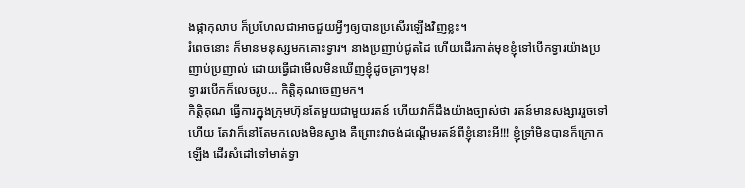ងផ្កាកុលាប ក៏ប្រហែលជាអាចជួយអ្វីៗឲ្យបានប្រសើរឡើងវិញខ្លះ។
រំពេចនោះ ក៏មានមនុស្សមកគោះទ្វារ។ នាងប្រញាប់ជូតដៃ ហើយដើរកាត់មុខខ្ញុំទៅបើកទ្វារយ៉ាងប្រញាប់ប្រញាល់ ដោយធ្វើជាមើលមិនឃើញខ្ញុំដូចគ្រាៗមុន!
ទ្វាររបើកក៏លេចរូប… កិត្តិគុណចេញមក។
កិត្តិគុណ ធ្វើការក្នុងក្រុមហ៊ុនតែមួយជាមួយរតន៍ ហើយវាក៏ដឹងយ៉ាងច្បាស់ថា រតន៍មានសង្សាររួចទៅហើយ តែវាក៏នៅតែមកលេងមិនស្វាង គឺព្រោះវាចង់ដណ្តើមរតន៍ពីខ្ញុំនោះអី!!! ខ្ញុំទ្រាំមិនបានក៏ក្រោកឡើង ដើរសំដៅទៅមាត់ទ្វា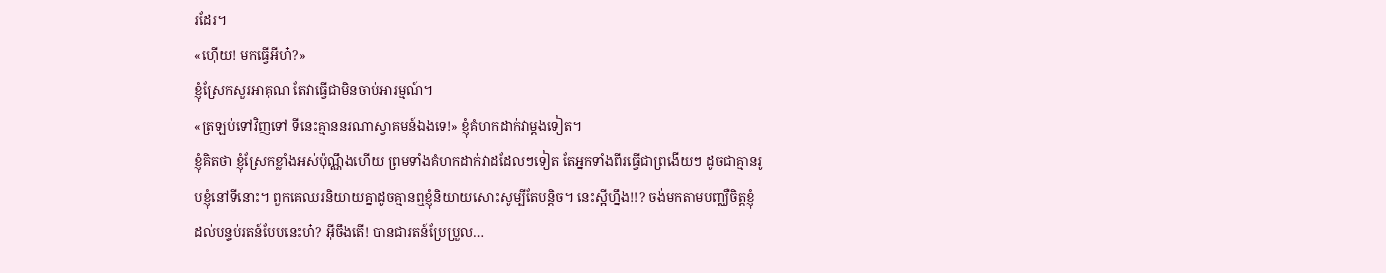រដែរ។
«ហ៊ើយ! មកធ្វើអីហ៎?»
ខ្ញុំស្រែកសួរអាគុណ តែវាធ្វើជាមិនចាប់អារម្មណ៍។
«ត្រឡប់ទៅវិញទៅ ទីនេះគ្មាននរណាស្វាគមន៍ឯងទេ!» ខ្ញុំគំហកដាក់វាម្តងទៀត។
ខ្ញុំគិតថា ខ្ញុំស្រែកខ្លាំងអស់ប៉ុណ្ណឹងហើយ ព្រមទាំងគំហកដាក់វាដដែលៗទៀត តែអ្នកទាំងពីរធ្វើជាព្រងើយៗ ដូចជាគ្មានរូបខ្ញុំនៅទីនោះ។ ពួកគេឈរនិយាយគ្នាដូចគ្មានឮខ្ញុំនិយាយសោះសូម្បីតែបន្តិច។ នេះស្អីហ្នឹង!!? ចង់មកតាមបញ្ឈឺចិត្តខ្ញុំ ដល់បន្ទប់រតន៍បែបនេះហ៎? អ៊ីចឹងតើ! បានជារតន៍ប្រែប្រួល…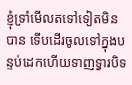ខ្ញុំទ្រាំមើលតទៅទៀតមិនបាន ទើបដើរចូលទៅក្នុងបន្ទប់ដេកហើយទាញទ្វារបិទ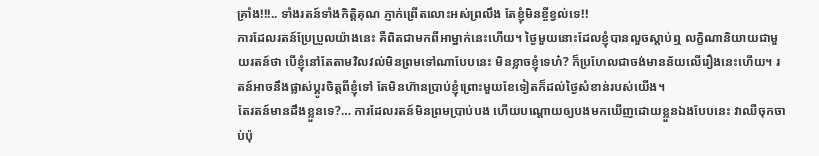គ្រាំង!!!.. ទាំងរតន៍ទាំងកិត្តិគុណ ភ្ញាក់ព្រើតលោះអស់ព្រលឹង តែខ្ញុំមិនខ្ចីខ្វល់ទេ!!
ការដែលរតន៍ប្រែប្រួលយ៉ាងនេះ គឺពិតជាមកពីអាម្នាក់នេះហើយ។ ថ្ងៃមួយនោះដែលខ្ញុំបានលួចស្តាប់ឮ លក្ខិណានិយាយជាមួយរតន៍ថា បើខ្ញុំនៅតែតាមវិលវល់មិនព្រមទៅណាបែបនេះ មិនខ្លាចខ្ញុំទេហ៎? ក៏ប្រហែលជាចង់មានន័យលើរឿងនេះហើយ។ រតន៍អាចនឹងផ្លាស់ប្តូរចិត្តពីខ្ញុំទៅ តែមិនហ៊ានប្រាប់ខ្ញុំព្រោះមួយខែទៀតក៏ដល់ថ្ងៃសំខាន់របស់យើង។
តែរតន៍មានដឹងខ្លួនទេ?… ការដែលរតន៍មិនព្រមប្រាប់បង ហើយបណ្តោយឲ្យបងមកឃើញដោយខ្លួនឯងបែបនេះ វាឈឺចុកចាប់ប៉ុ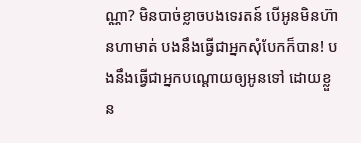ណ្ណា? មិនបាច់ខ្លាចបងទេរតន៍ បើអូនមិនហ៊ានហាមាត់ បងនឹងធ្វើជាអ្នកសុំបែកក៏បាន! បងនឹងធ្វើជាអ្នកបណ្តោយឲ្យអូនទៅ ដោយខ្លួន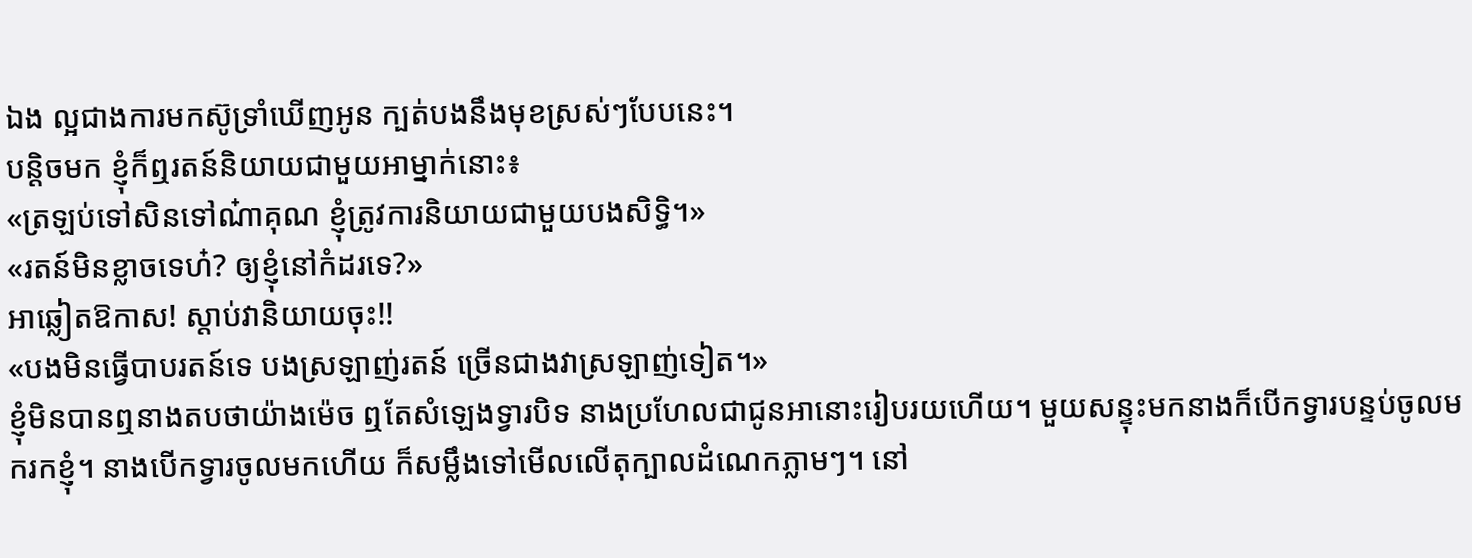ឯង ល្អជាងការមកស៊ូទ្រាំឃើញអូន ក្បត់បងនឹងមុខស្រស់ៗបែបនេះ។
បន្តិចមក ខ្ញុំក៏ឮរតន៍និយាយជាមួយអាម្នាក់នោះ៖
«ត្រឡប់ទៅសិនទៅណ៎ាគុណ ខ្ញុំត្រូវការនិយាយជាមួយបងសិទ្ធិ។»
«រតន៍មិនខ្លាចទេហ៎? ឲ្យខ្ញុំនៅកំដរទេ?»
អាឆ្លៀតឱកាស! ស្តាប់វានិយាយចុះ!!
«បងមិនធ្វើបាបរតន៍ទេ បងស្រឡាញ់រតន៍ ច្រើនជាងវាស្រឡាញ់ទៀត។»
ខ្ញុំមិនបានឮនាងតបថាយ៉ាងម៉េច ឮតែសំឡេងទ្វារបិទ នាងប្រហែលជាជូនអានោះរៀបរយហើយ។ មួយសន្ទុះមកនាងក៏បើកទ្វារបន្ទប់ចូលមករកខ្ញុំ។ នាងបើកទ្វារចូលមកហើយ ក៏សម្លឹងទៅមើលលើតុក្បាលដំណេកភ្លាមៗ។ នៅ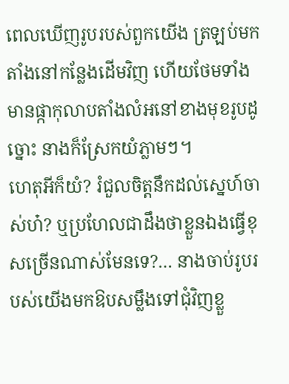ពេលឃើញរូបរបស់ពួកយើង ត្រឡប់មកតាំងនៅកន្លែងដើមវិញ ហើយថែមទាំងមានផ្កាកុលាបតាំងលំអនៅខាងមុខរូបដូច្នោះ នាងក៏ស្រែកយំភ្លាមៗ។
ហេតុអីក៏យំ? រំជួលចិត្តនឹកដល់ស្នេហ៍ចាស់ហ៎? ឬប្រហែលជាដឹងថាខ្លួនឯងធ្វើខុសច្រើនណាស់មែនទេ?… នាងចាប់រូបរបស់យើងមកឱបសម្លឹងទៅជុំវិញខ្លួ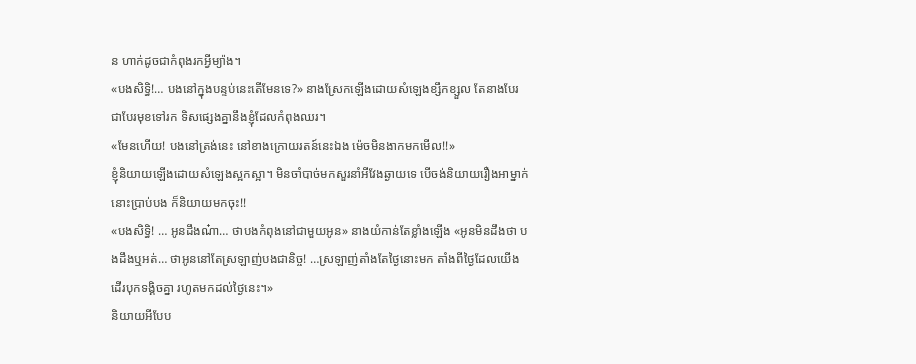ន ហាក់ដូចជាកំពុងរកអ្វីម្យ៉ាង។
«បងសិទ្ធិ!… បងនៅក្នុងបន្ទប់នេះតើមែនទេ?» នាងស្រែកឡើងដោយសំឡេងខ្សឹកខ្សួល តែនាងបែរជាបែរមុខទៅរក ទិសផ្សេងគ្នានឹងខ្ញុំដែលកំពុងឈរ។
«មែនហើយ! បងនៅត្រង់នេះ នៅខាងក្រោយរតន៍នេះឯង ម៉េចមិនងាកមកមើល!!»
ខ្ញុំនិយាយឡើងដោយសំឡេងស្អកស្អា។ មិនចាំបាច់មកសួរនាំអីវែងឆ្ងាយទេ បើចង់និយាយរឿងអាម្នាក់នោះប្រាប់បង ក៏និយាយមកចុះ!!
«បងសិទ្ធិ! … អូនដឹងណ៎ា… ថាបងកំពុងនៅជាមួយអូន» នាងយំកាន់តែខ្លាំងឡើង «អូនមិនដឹងថា បងដឹងឬអត់… ថាអូននៅតែស្រឡាញ់បងជានិច្ច! …ស្រឡាញ់តាំងតែថ្ងៃនោះមក តាំងពីថ្ងៃដែលយើងដើរបុកទង្គិចគ្នា រហូតមកដល់ថ្ងៃនេះ។»
និយាយអីបែប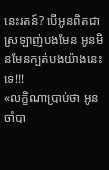នេះរតន៍? បើអូនពិតជាស្រឡាញ់បងមែន អូនមិនមែនក្បត់បងយ៉ាងនេះទេ!!!
«លក្ខិណាប្រាប់ថា អូនចាំបា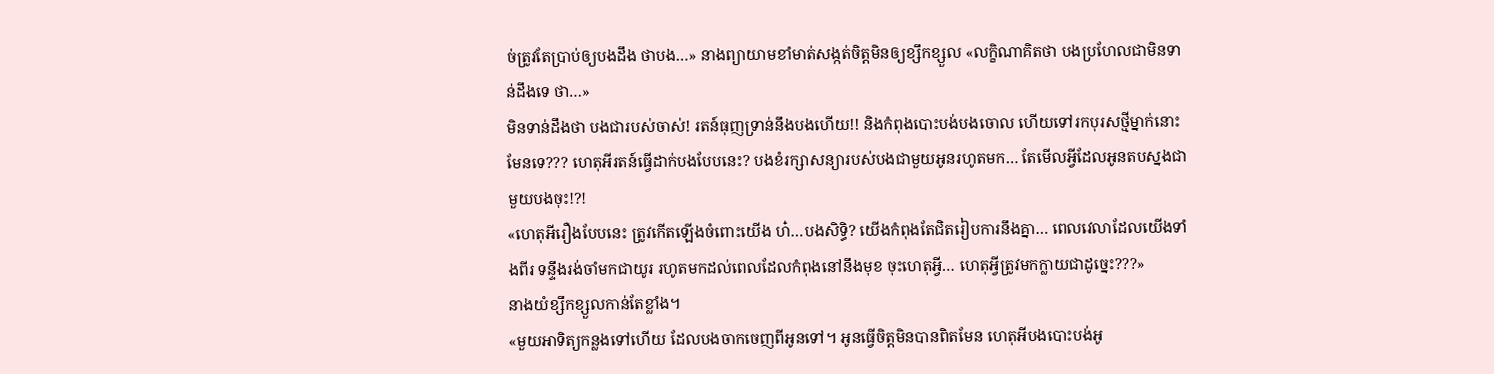ច់ត្រូវតែប្រាប់ឲ្យបងដឹង ថាបង…» នាងព្យាយាមខាំមាត់សង្កត់ចិត្តមិនឲ្យខ្សឹកខ្សួល «លក្ខិណាគិតថា បងប្រហែលជាមិនទាន់ដឹងទេ ថា…»
មិនទាន់ដឹងថា បងជារបស់ចាស់! រតន៍ធុញទ្រាន់នឹងបងហើយ!! និងកំពុងបោះបង់បងចោល ហើយទៅរកបុរសថ្មីម្នាក់នោះ មែនទេ??? ហេតុអីរតន៍ធ្វើដាក់បងបែបនេះ? បងខំរក្សាសន្យារបស់បងជាមួយអូនរហូតមក… តែមើលអ្វីដែលអូនតបស្នងជាមួយបងចុះ!?!
«ហេតុអីរឿងបែបនេះ ត្រូវកើតឡើងចំពោះយើង ហ៎…បងសិទ្ធិ? យើងកំពុងតែជិតរៀបការនឹងគ្នា… ពេលវេលាដែលយើងទាំងពីរ ទន្ទឹងរង់ចាំមកជាយូរ រហូតមកដល់ពេលដែលកំពុងនៅនឹងមុខ ចុះហេតុអ្វី… ហេតុអ្វីត្រូវមកក្លាយជាដូច្នេះ???»
នាងយំខ្សឹកខ្សួលកាន់តែខ្លាំង។
«មួយអាទិត្យកន្លងទៅហើយ ដែលបងចាកចេញពីអូនទៅ។ អូនធ្វើចិត្តមិនបានពិតមែន ហេតុអីបងបោះបង់អូ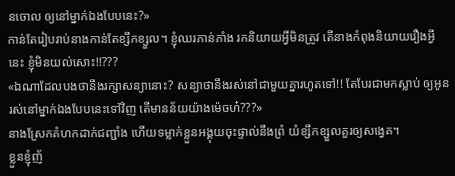នចោល ឲ្យនៅម្នាក់ឯងបែបនេះ?»
កាន់តែរៀបរាប់នាងកាន់តែខ្សឹកខ្សួល។ ខ្ញុំឈរភាន់ភាំង រកនិយាយអ្វីមិនត្រូវ តើនាងកំពុងនិយាយរឿងអ្វីនេះ ខ្ញុំមិនយល់សោះ!!???
«ឯណាដែលបងថានឹងរក្សាសន្យានោះ? សន្យាថានឹងរស់នៅជាមួយគ្នារហូតទៅ!! តែបែរជាមកស្លាប់ ឲ្យអូនរស់នៅម្នាក់ឯងបែបនេះទៅវិញ តើមានន័យយ៉ាងម៉េចហ៎???»
នាងស្រែកគំហកដាក់ជញ្ជាំង ហើយទម្លាក់ខ្លួនអង្គុយចុះផ្ទាល់នឹងព្រំ យំខ្សឹកខ្សួលគួរឲ្យសង្វេគ។
ខ្លួនខ្ញុំញ័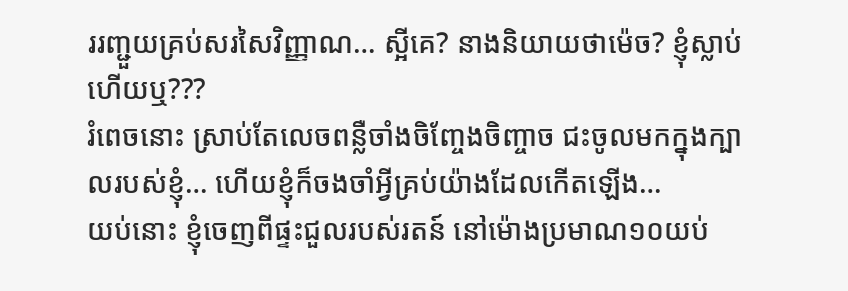ររញ្ជួយគ្រប់សរសៃវិញ្ញាណ… ស្អីគេ? នាងនិយាយថាម៉េច? ខ្ញុំស្លាប់ហើយឬ???
រំពេចនោះ ស្រាប់តែលេចពន្លឺចាំងចិញ្ចែងចិញ្ចាច ជះចូលមកក្នុងក្បាលរបស់ខ្ញុំ… ហើយខ្ញុំក៏ចងចាំអ្វីគ្រប់យ៉ាងដែលកើតឡើង…
យប់នោះ ខ្ញុំចេញពីផ្ទះជួលរបស់រតន៍ នៅម៉ោងប្រមាណ១០យប់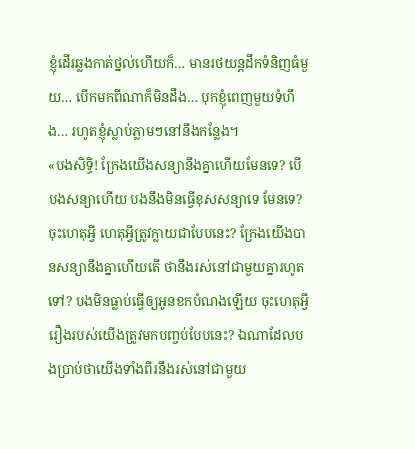ខ្ញុំដើរឆ្លងកាត់ថ្នល់ហើយក៏… មានរថយន្តដឹកទំនិញធំមួយ… បើកមកពីណាក៏មិនដឹង… បុកខ្ញុំពេញមួយទំហឹង… រហូតខ្ញុំស្លាប់ភ្លាមៗនៅនឹងកន្លែង។
«បងសិទ្ធិ! ក្រែងយើងសន្យានឹងគ្នាហើយមែនទេ? បើបងសន្យាហើយ បងនឹងមិនធ្វើខុសសន្យាទេ មែនទេ? ចុះហេតុអ្វី ហេតុអ្វីត្រូវក្លាយជាបែបនេះ? ក្រែងយើងបានសន្យានឹងគ្នាហើយតើ ថានឹងរស់នៅជាមួយគ្នារហូតទៅ? បងមិនធ្លាប់ធ្វើឲ្យអូនខកបំណងឡើយ ចុះហេតុអ្វី រឿងរបស់យើងត្រូវមកបញ្ចប់បែបនេះ? ឯណាដែលបងប្រាប់ថាយើងទាំងពីរនឹងរស់នៅជាមួយ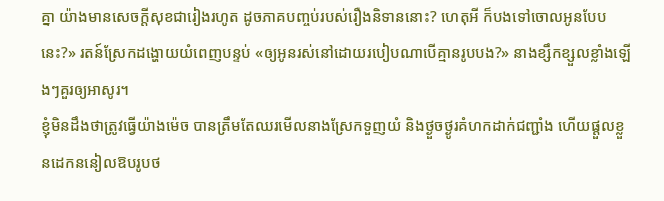គ្នា យ៉ាងមានសេចក្តីសុខជារៀងរហូត ដូចភាគបញ្ចប់របស់រឿងនិទាននោះ? ហេតុអី ក៏បងទៅចោលអូនបែបនេះ?» រតន៍ស្រែកដង្ហោយយំពេញបន្ទប់ «ឲ្យអូនរស់នៅដោយរបៀបណាបើគ្មានរូបបង?» នាងខ្សឹកខ្សួលខ្លាំងឡើងៗគួរឲ្យអាសូរ។
ខ្ញុំមិនដឹងថាត្រូវធ្វើយ៉ាងម៉េច បានត្រឹមតែឈរមើលនាងស្រែកទួញយំ និងថ្ងួចថ្ងូរគំហកដាក់ជញ្ជាំង ហើយផ្តួលខ្លួនដេកននៀលឱបរូបថ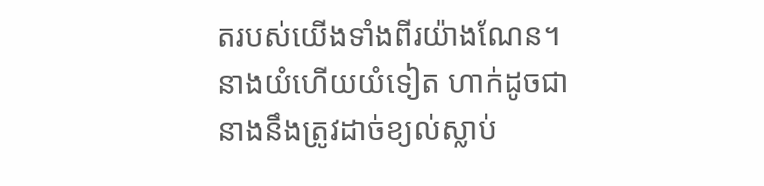តរបស់យើងទាំងពីរយ៉ាងណែន។ នាងយំហើយយំទៀត ហាក់ដូចជានាងនឹងត្រូវដាច់ខ្យល់ស្លាប់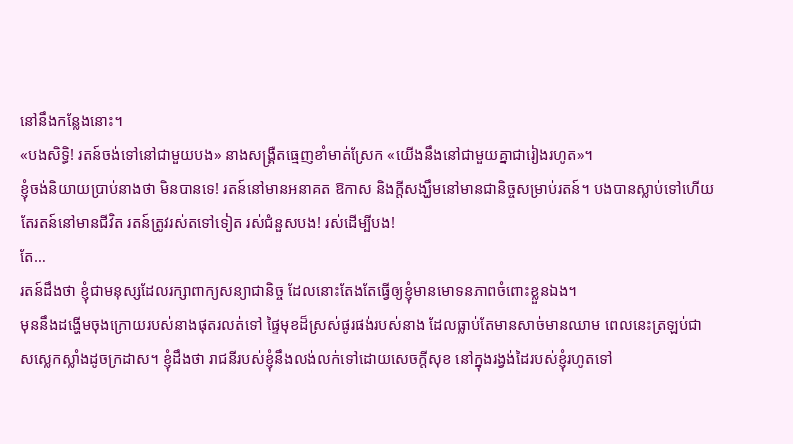នៅនឹងកន្លែងនោះ។
«បងសិទ្ធិ! រតន៍ចង់ទៅនៅជាមួយបង» នាងសង្គ្រឺតធ្មេញខាំមាត់ស្រែក «យើងនឹងនៅជាមួយគ្នាជារៀងរហូត»។
ខ្ញុំចង់និយាយប្រាប់នាងថា មិនបានទេ! រតន៍នៅមានអនាគត ឱកាស និងក្តីសង្ឃឹមនៅមានជានិច្ចសម្រាប់រតន៍។ បងបានស្លាប់ទៅហើយ តែរតន៍នៅមានជីវិត រតន៍ត្រូវរស់តទៅទៀត រស់ជំនួសបង! រស់ដើម្បីបង!
តែ…
រតន៍ដឹងថា ខ្ញុំជាមនុស្សដែលរក្សាពាក្យសន្យាជានិច្ច ដែលនោះតែងតែធ្វើឲ្យខ្ញុំមានមោទនភាពចំពោះខ្លួនឯង។
មុននឹងដង្ហើមចុងក្រោយរបស់នាងផុតរលត់ទៅ ផ្ទៃមុខដ៏ស្រស់ផូរផង់របស់នាង ដែលធ្លាប់តែមានសាច់មានឈាម ពេលនេះត្រឡប់ជាសស្លេកស្លាំងដូចក្រដាស។ ខ្ញុំដឹងថា រាជនីរបស់ខ្ញុំនឹងលង់លក់ទៅដោយសេចក្តីសុខ នៅក្នុងរង្វង់ដៃរបស់ខ្ញុំរហូតទៅ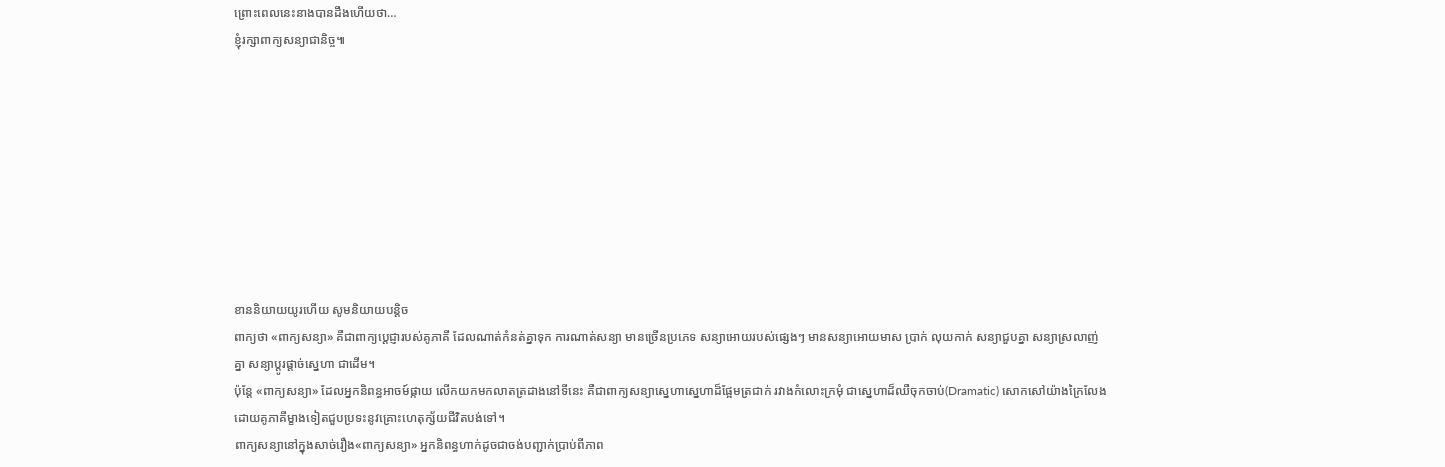ព្រោះពេលនេះនាងបានដឹងហើយថា…
ខ្ញុំរក្សាពាក្យសន្យាជានិច្ច៕









ខាននិយាយយូរហើយ សូមនិយាយបន្ដិច
ពាក្យថា «ពាក្យសន្យា» គឺជាពាក្យប្ដេជ្ញារបស់គូភាគី ដែលណាត់កំនត់គ្នាទុក ការណាត់សន្យា មានច្រើនប្រភេទ សន្យាអោយរបស់ផ្សេងៗ មានសន្យាអោយមាស ប្រាក់ លុយកាក់ សន្យាជួបគ្នា សន្យាស្រលាញ់គ្នា សន្យាប្ដូរផ្ដាច់ស្នេហា ជាដើម។
ប៉ុន្ដែ «ពាក្យសន្យា» ដែលអ្នកនិពន្ធអាចម៍ផ្កាយ លើកយកមកលាតត្រដាងនៅទីនេះ គឺជាពាក្យសន្យាស្នេហាស្នេហាដ៏ផ្អែមត្រជាក់ រវាងកំលោះក្រមុំ ជាសេ្នហាដ៏ឈឺចុកចាប់(Dramatic) សោកសៅយ៉ាងក្រៃលែង ដោយគូភាគីម្ខាងទៀតជួបប្រទះនូវគ្រោះហេតុក្ស័យជីវិតបង់ទៅ។
ពាក្យសន្យានៅក្នុងសាច់រឿង«ពាក្យសន្យា» អ្នកនិពន្ធហាក់ដូចជាចង់បញ្ជាក់ប្រាប់ពីភាព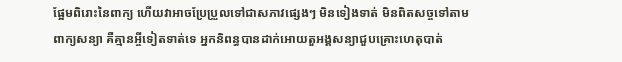ផ្អែមពិរោះនៃពាក្យ ហើយវាអាចប្រែប្រួលទៅជាសភាវផ្សេងៗ មិនទៀងទាត់ មិនពិតសច្ចទៅតាមពាក្យសន្យា គឺគ្មានអ្ចីទៀតទាត់ទេ អ្នកនិពន្ធបានដាក់អោយតួអង្គសន្យាជួបគ្រោះហេតុបាត់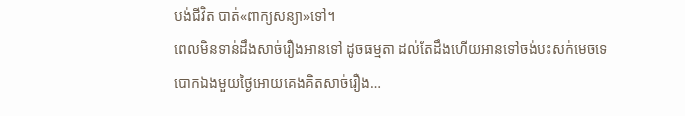បង់ជីវិត បាត់«ពាក្យសន្យា»ទៅ។
ពេលមិនទាន់ដឹងសាច់រឿងអានទៅ ដូចធម្មតា ដល់តែដឹងហើយអានទៅចង់បះសក់មេចទេ
បោកឯងមួយថ្ងៃអោយគេងគិតសាច់រឿង…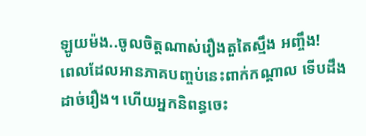ឡូយម៉ង..ចូលចិត្តណាស់រឿងតួតៃស្មឹង អញ្ចឹង!
ពេលដែលអានភាគបញ្ចប់នេះពាក់កណ្តាល ទើបដឹងដាច់រឿង។ ហើយអ្នកនិពន្ធចេះ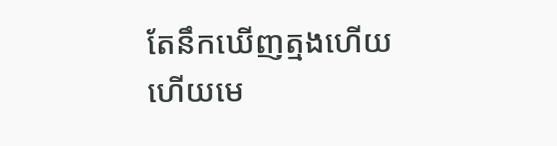តែនឹកឃើញត្មងហើយ
ហើយមេ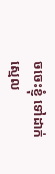ចចេះខ្ញុំ ទៅដាក់ស្មេល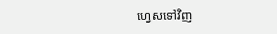ហ្វេសទៅវិញ